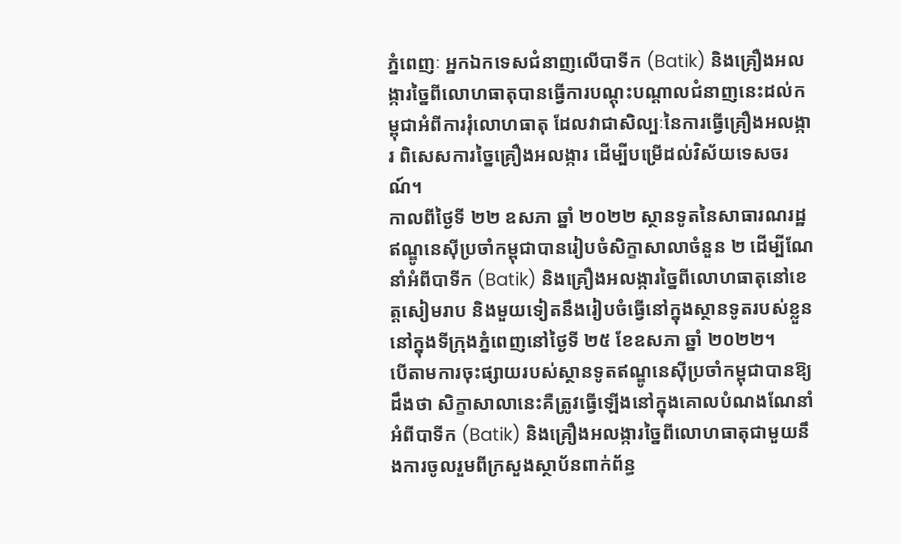ភ្នំពេញៈ អ្នកឯកទេសជំនាញលើបាទីក (Batik) និងគ្រឿងអលង្ការច្នៃពីលោហធាតុបានធ្វើការបណ្តុះបណ្តាលជំនាញនេះដល់កម្ពុជាអំពីការរុំលោហធាតុ ដែលវាជាសិល្បៈនៃការធ្វើគ្រឿងអលង្ការ ពិសេសការច្នៃគ្រឿងអលង្ការ ដើម្បីបម្រើដល់វិស័យទេសចរណ៍។
កាលពីថ្ងៃទី ២២ ឧសភា ឆ្នាំ ២០២២ ស្ថានទូតនៃសាធារណរដ្ឋឥណ្ឌូនេស៊ីប្រចាំកម្ពុជាបានរៀបចំសិក្ខាសាលាចំនួន ២ ដើម្បីណែនាំអំពីបាទីក (Batik) និងគ្រឿងអលង្ការច្នៃពីលោហធាតុនៅខេត្តសៀមរាប និងមួយទៀតនឹងរៀបចំធ្វើនៅក្នុងស្ថានទូតរបស់ខ្លួននៅក្នុងទីក្រុងភ្នំពេញនៅថ្ងៃទី ២៥ ខែឧសភា ឆ្នាំ ២០២២។
បើតាមការចុះផ្សាយរបស់ស្ថានទូតឥណ្ឌូនេស៊ីប្រចាំកម្ពុជាបានឱ្យដឹងថា សិក្ខាសាលានេះគឺត្រូវធ្វើឡើងនៅក្នុងគោលបំណងណែនាំអំពីបាទីក (Batik) និងគ្រឿងអលង្ការច្នៃពីលោហធាតុជាមួយនឹងការចូលរួមពីក្រសួងស្ថាប័នពាក់ព័ន្ធ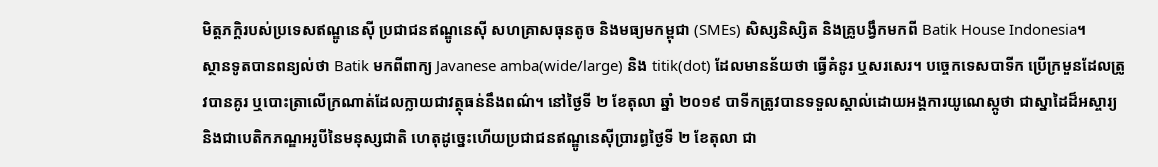មិត្តភក្តិរបស់ប្រទេសឥណ្ឌូនេស៊ី ប្រជាជនឥណ្ឌូនេស៊ី សហគ្រាសធុនតូច និងមធ្យមកម្ពុជា (SMEs) សិស្សនិស្សិត និងគ្រូបង្វឹកមកពី Batik House Indonesia។
ស្ថានទូតបានពន្យល់ថា Batik មកពីពាក្យ Javanese amba(wide/large) និង titik(dot) ដែលមានន័យថា ធ្វើគំនូរ ឬសរសេរ។ បច្ចេកទេសបាទីក ប្រើក្រមួនដែលត្រូវបានគូរ ឬបោះត្រាលើក្រណាត់ដែលក្លាយជាវត្ថុធន់នឹងពណ៌។ នៅថ្ងៃទី ២ ខែតុលា ឆ្នាំ ២០១៩ បាទីកត្រូវបានទទួលស្គាល់ដោយអង្គការយូណេស្កូថា ជាស្នាដៃដ៏អស្ចារ្យ និងជាបេតិកភណ្ឌអរូបីនៃមនុស្សជាតិ ហេតុដូច្នេះហើយប្រជាជនឥណ្ឌូនេស៊ីប្រារព្ធថ្ងៃទី ២ ខែតុលា ជា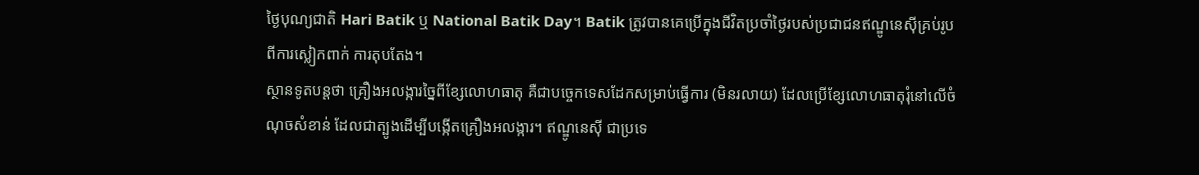ថ្ងៃបុណ្យជាតិ Hari Batik ឬ National Batik Day។ Batik ត្រូវបានគេប្រើក្នុងជីវិតប្រចាំថ្ងៃរបស់ប្រជាជនឥណ្ឌូនេស៊ីគ្រប់រូបពីការស្លៀកពាក់ ការតុបតែង។
ស្ថានទូតបន្តថា គ្រឿងអលង្ការច្នៃពីខ្សែលោហធាតុ គឺជាបច្ចេកទេសដែកសម្រាប់ធ្វើការ (មិនរលាយ) ដែលប្រើខ្សែលោហធាតុរុំនៅលើចំណុចសំខាន់ ដែលជាត្បូងដើម្បីបង្កើតគ្រឿងអលង្ការ។ ឥណ្ឌូនេស៊ី ជាប្រទេ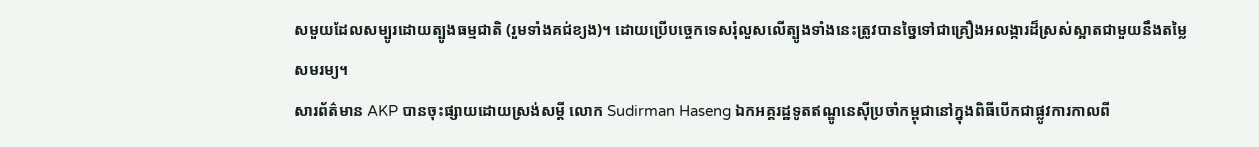សមួយដែលសម្បូរដោយត្បូងធម្មជាតិ (រួមទាំងគជ់ខ្យង)។ ដោយប្រើបច្ចេកទេសរុំលួសលើត្បូងទាំងនេះត្រូវបានច្នៃទៅជាគ្រឿងអលង្ការដ៏ស្រស់ស្អាតជាមួយនឹងតម្លៃសមរម្យ។
សារព័ត៌មាន AKP បានចុះផ្សាយដោយស្រង់សម្តី លោក Sudirman Haseng ឯកអគ្គរដ្ឋទូតឥណ្ឌូនេស៊ីប្រចាំកម្ពុជានៅក្នុងពិធីបើកជាផ្លូវការកាលពី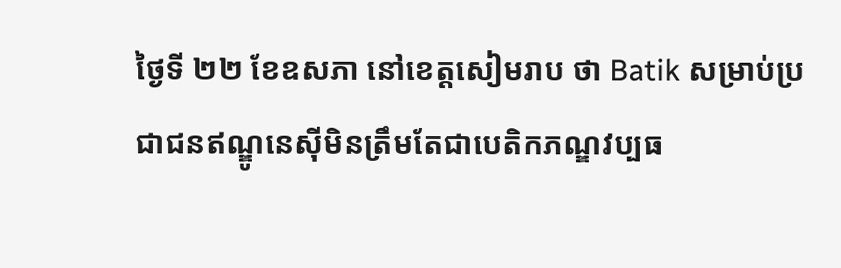ថ្ងៃទី ២២ ខែឧសភា នៅខេត្តសៀមរាប ថា Batik សម្រាប់ប្រជាជនឥណ្ឌូនេស៊ីមិនត្រឹមតែជាបេតិកភណ្ឌវប្បធ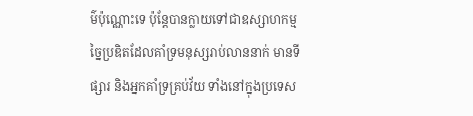ម៌ប៉ុណ្ណោះទេ ប៉ុន្តែបានក្លាយទៅជាឧស្សាហកម្មច្នៃប្រឌិតដែលគាំទ្រមនុស្សរាប់លាននាក់ មានទីផ្សារ និងអ្នកគាំទ្រគ្រប់វ័យ ទាំងនៅក្នុងប្រទេស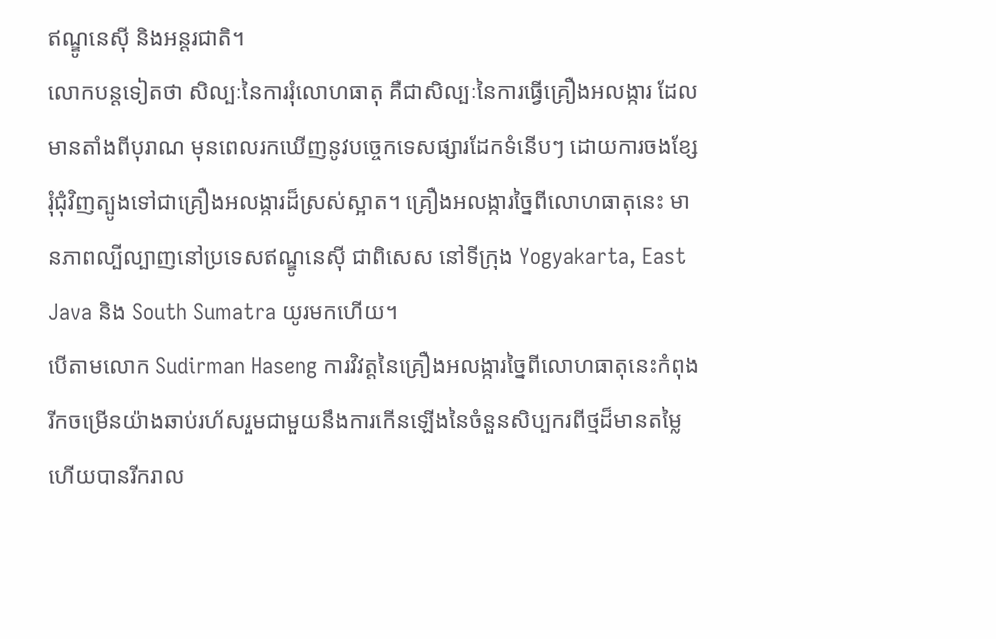ឥណ្ឌូនេស៊ី និងអន្តរជាតិ។
លោកបន្តទៀតថា សិល្បៈនៃការរុំលោហធាតុ គឺជាសិល្បៈនៃការធ្វើគ្រឿងអលង្ការ ដែលមានតាំងពីបុរាណ មុនពេលរកឃើញនូវបច្ចេកទេសផ្សារដែកទំនើបៗ ដោយការចងខ្សែរុំជុំវិញត្បូងទៅជាគ្រឿងអលង្ការដ៏ស្រស់ស្អាត។ គ្រឿងអលង្ការច្នៃពីលោហធាតុនេះ មានភាពល្បីល្បាញនៅប្រទេសឥណ្ឌូនេស៊ី ជាពិសេស នៅទីក្រុង Yogyakarta, East Java និង South Sumatra យូរមកហើយ។
បើតាមលោក Sudirman Haseng ការវិវត្តនៃគ្រឿងអលង្ការច្នៃពីលោហធាតុនេះកំពុងរីកចម្រើនយ៉ាងឆាប់រហ័សរួមជាមួយនឹងការកើនឡើងនៃចំនួនសិប្បករពីថ្មដ៏មានតម្លៃ ហើយបានរីករាល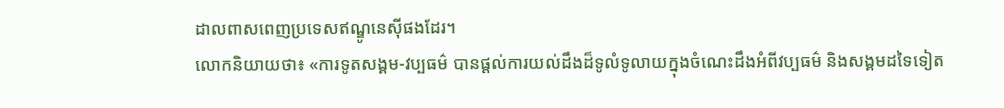ដាលពាសពេញប្រទេសឥណ្ឌូនេស៊ីផងដែរ។
លោកនិយាយថា៖ «ការទូតសង្គម-វប្បធម៌ បានផ្តល់ការយល់ដឹងដ៏ទូលំទូលាយក្នុងចំណេះដឹងអំពីវប្បធម៌ និងសង្គមដទៃទៀត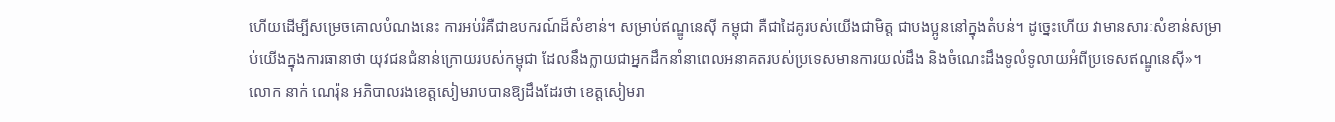ហើយដើម្បីសម្រេចគោលបំណងនេះ ការអប់រំគឺជាឧបករណ៍ដ៏សំខាន់។ សម្រាប់ឥណ្ឌូនេស៊ី កម្ពុជា គឺជាដៃគូរបស់យើងជាមិត្ត ជាបងប្អូននៅក្នុងតំបន់។ ដូច្នេះហើយ វាមានសារៈសំខាន់សម្រាប់យើងក្នុងការធានាថា យុវជនជំនាន់ក្រោយរបស់កម្ពុជា ដែលនឹងក្លាយជាអ្នកដឹកនាំនាពេលអនាគតរបស់ប្រទេសមានការយល់ដឹង និងចំណេះដឹងទូលំទូលាយអំពីប្រទេសឥណ្ឌូនេស៊ី»។
លោក នាក់ ណេរ៉ុន អភិបាលរងខេត្តសៀមរាបបានឱ្យដឹងដែរថា ខេត្តសៀមរា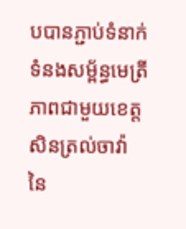បបានភ្ជាប់ទំនាក់ទំនងសម្ព័ន្ធមេត្រីភាពជាមួយខេត្តសិនត្រល់ចាវ៉ា នៃ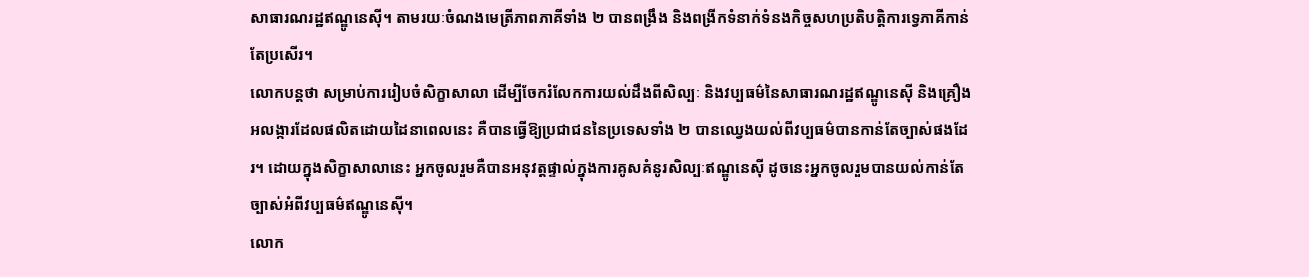សាធារណរដ្ឋឥណ្ឌូនេស៊ី។ តាមរយៈចំណងមេត្រីភាពភាគីទាំង ២ បានពង្រឹង និងពង្រីកទំនាក់ទំនងកិច្ចសហប្រតិបត្តិការទ្វេភាគីកាន់តែប្រសើរ។
លោកបន្តថា សម្រាប់ការរៀបចំសិក្ខាសាលា ដើម្បីចែករំលែកការយល់ដឹងពីសិល្បៈ និងវប្បធម៌នៃសាធារណរដ្ឋឥណ្ឌូនេស៊ី និងគ្រឿងអលង្ការដែលផលិតដោយដៃនាពេលនេះ គឺបានធ្វើឱ្យប្រជាជននៃប្រទេសទាំង ២ បានឈ្វេងយល់ពីវប្បធម៌បានកាន់តែច្បាស់ផងដែរ។ ដោយក្នុងសិក្ខាសាលានេះ អ្នកចូលរួមគឺបានអនុវត្តផ្ទាល់ក្នុងការគូសគំនូរសិល្បៈឥណ្ឌូនេស៊ី ដូចនេះអ្នកចូលរួមបានយល់កាន់តែច្បាស់អំពីវប្បធម៌ឥណ្ឌូនេស៊ី។
លោក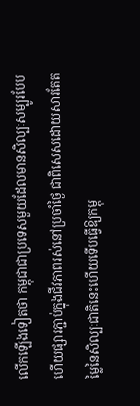លើកឡើងទៀតថា កម្ពុជាជាប្រទេសមួយដែលមានសិល្បៈសម្បូរបែបហើយផ្សារភ្ជាប់ក្នុងជីវភាពរស់នៅប្រចាំថ្ងៃ ជាពិសេសដោយសារតែតម្លៃនៃសិល្បៈជាតិនេះហើយទើបធ្វើឱ្យកម្ពុ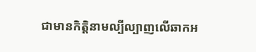ជាមានកិត្តិនាមល្បីល្បាញលើឆាកអ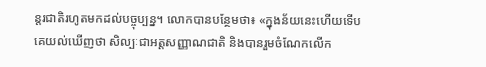ន្តរជាតិរហូតមកដល់បច្ចុប្បន្ន។ លោកបានបន្ថែមថា៖ «ក្នុងន័យនេះហើយទើបគេយល់ឃើញថា សិល្បៈជាអត្តសញ្ញាណជាតិ និងបានរួមចំណែកលើក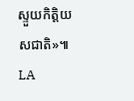ស្ទួយកិត្តិយសជាតិ»៕ LA